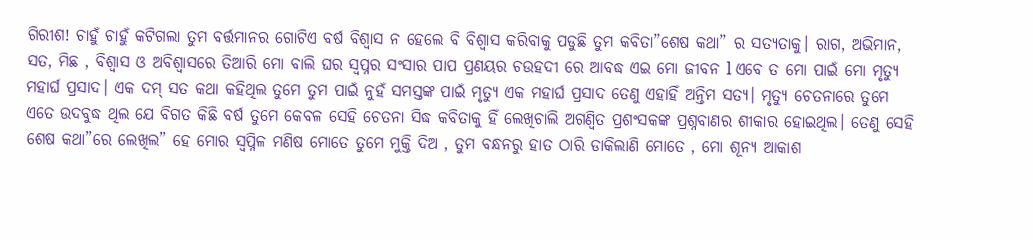ଗିରୀଶ! ଚାହୁଁ ଚାହୁଁ କଟିଗଲା ତୁମ ବର୍ତ୍ତମାନର ଗୋଟିଏ ବର୍ଷ ବିଶ୍ବାସ ନ ହେଲେ ବି ବିଶ୍ବାସ କରିବାକୁ ପଡୁଛି ତୁମ କବିତା”ଶେଷ କଥା” ର ସତ୍ୟତାକୁ। ରାଗ, ଅଭିମାନ, ସତ, ମିଛ , ବିଶ୍ବାସ ଓ ଅବିଶ୍ବାସରେ ତିଆରି ମୋ ବାଲି ଘର ସ୍ଵପ୍ନର ସଂସାର ପାପ ପ୍ରଣୟର ଚଉହଦୀ ରେ ଆବଦ୍ଧ ଏଇ ମୋ ଜୀବନ l ଏବେ ତ ମୋ ପାଇଁ ମୋ ମୃତ୍ୟୁ ମହାର୍ଘ ପ୍ରସାଦ। ଏକ ଦମ୍ ସତ କଥା କହିଥିଲ ତୁମେ ତୁମ ପାଇଁ ନୁହଁ ସମସ୍ତଙ୍କ ପାଇଁ ମୃତ୍ୟୁ ଏକ ମହାର୍ଘ ପ୍ରସାଦ ତେଣୁ ଏହାହିଁ ଅନ୍ତିମ ସତ୍ୟ। ମୃତ୍ୟୁ ଚେତନାରେ ତୁମେ ଏତେ ଉଦବୁଦ୍ଧ ଥିଲ ଯେ ବିଗତ କିଛି ବର୍ଷ ତୁମେ କେବଳ ସେହି ଚେତନା ସିଦ୍ଧ କବିତାକୁ ହିଁ ଲେଖିଚାଲି ଅଗଣ୍ବିତ ପ୍ରଶଂସକଙ୍କ ପ୍ରଶ୍ନବାଣର ଶୀକାର ହୋଇଥିଲ। ତେଣୁ ସେହି ଶେଷ କଥା”ରେ ଲେଖିଲ” ହେ ମୋର ସ୍ବପ୍ନିଳ ମଣିଷ ମୋତେ ତୁମେ ମୁକ୍ତି ଦିଅ , ତୁମ ବନ୍ଧନରୁ ହାତ ଠାରି ଡାକିଲାଣି ମୋତେ , ମୋ ଶୂନ୍ୟ ଆକାଶ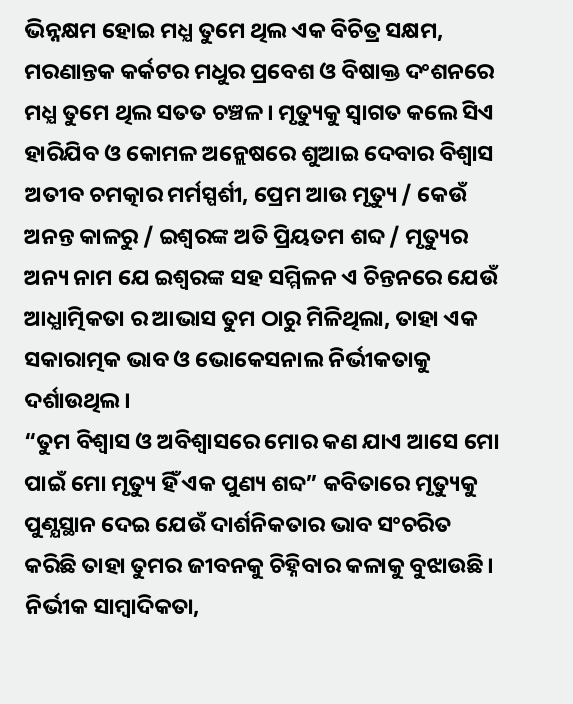ଭିନ୍ନକ୍ଷମ ହୋଇ ମଧ୍ଯ ତୁମେ ଥିଲ ଏକ ବିଚିତ୍ର ସକ୍ଷମ, ମରଣାନ୍ତକ କର୍କଟର ମଧୁର ପ୍ରବେଶ ଓ ବିଷାକ୍ତ ଦଂଶନରେ ମଧ୍ଯ ତୁମେ ଥିଲ ସତତ ଚଞ୍ଚଳ। ମୃତ୍ୟୁକୁ ସ୍ଵାଗତ କଲେ ସିଏ ହାରିଯିବ ଓ କୋମଳ ଅନ୍ଲେଷରେ ଶୁଆଇ ଦେବାର ବିଶ୍ୱାସ ଅତୀବ ଚମତ୍କାର ମର୍ମସ୍ପର୍ଶୀ, ପ୍ରେମ ଆଉ ମୃତ୍ୟୁ / କେଉଁ ଅନନ୍ତ କାଳରୁ / ଇଶ୍ୱରଙ୍କ ଅତି ପ୍ରିୟତମ ଶବ୍ଦ / ମୃତ୍ୟୁର ଅନ୍ୟ ନାମ ଯେ ଇଶ୍ୱରଙ୍କ ସହ ସମ୍ମିଳନ ଏ ଚିନ୍ତନରେ ଯେଉଁ ଆଧ୍ଯାତ୍ମିକତା ର ଆଭାସ ତୁମ ଠାରୁ ମିଳିଥିଲା, ତାହା ଏକ ସକାରାତ୍ମକ ଭାବ ଓ ଭୋକେସନାଲ ନିର୍ଭୀକତାକୁ ଦର୍ଶାଉଥିଲ।
“ତୁମ ବିଶ୍ଵାସ ଓ ଅବିଶ୍ୱାସରେ ମୋର କଣ ଯାଏ ଆସେ ମୋ ପାଇଁ ମୋ ମୃତ୍ୟୁ ହିଁ ଏକ ପୁଣ୍ୟ ଶବ୍ଦ” କବିତାରେ ମୃତ୍ୟୁକୁ ପୁଣ୍ଯସ୍ଥାନ ଦେଇ ଯେଉଁ ଦାର୍ଶନିକତାର ଭାବ ସଂଚରିତ କରିଛି ତାହା ତୁମର ଜୀବନକୁ ଚିହ୍ନିବାର କଳାକୁ ବୁଝାଉଛି।
ନିର୍ଭୀକ ସାମ୍ବାଦିକତା,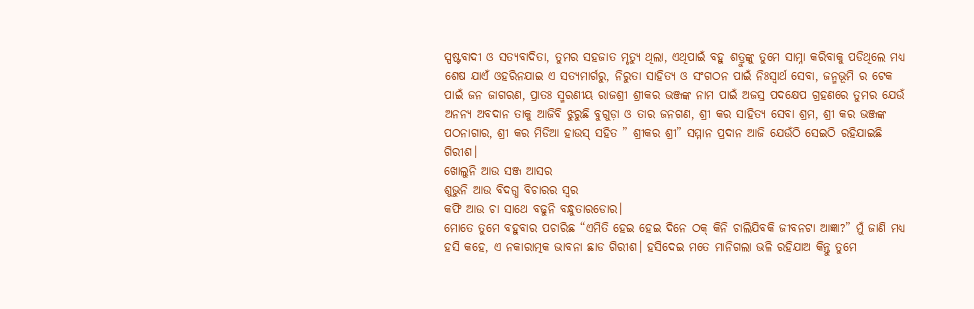ସ୍ପଷ୍ଟବାଦୀ ଓ ସତ୍ୟବାଦିତା, ତୁମର ସହଜାତ ମୃତ୍ୟୁ ଥିଲା, ଏଥିପାଇଁ ବହୁ ଶତ୍ରୁଙ୍କୁ ତୁମେ ସାମ୍ନା କରିବାକୁ ପଡିଥିଲେ ମଧ୍ଯ ଶେଷ ଯାଏଁ ଓହରିନଯାଇ ଏ ସତ୍ୟମାର୍ଗରୁ, ନିରୁତା ସାହିତ୍ୟ ଓ ସଂଗଠନ ପାଇଁ ନିଃସ୍ୱାର୍ଥ ସେବା, ଜନ୍ମଭୂମି ର ଟେକ ପାଇଁ ଜନ ଜାଗରଣ, ପ୍ରାତଃ ସ୍ମରଣୀୟ ରାଜଶ୍ରୀ ଶ୍ରୀକର ଭଞ୍ଜଙ୍କ ନାମ ପାଇଁ ଅଜସ୍ର ପଦକ୍ଷେପ ଗ୍ରହଣରେ ତୁମର ଯେଉଁ ଅନନ୍ୟ ଅବଦାନ ତାକୁ ଆଜିବି ଝୁରୁଛି ବୁଗୁଡ଼ା ଓ ତାର ଜନଗଣ, ଶ୍ରୀ କର ସାହିତ୍ୟ ସେବା ଶ୍ରମ, ଶ୍ରୀ କର ଭଞ୍ଜଙ୍କ ପଠନାଗାର, ଶ୍ରୀ କର ମିଡିଆ ହାଉସ୍ ସହିତ ” ଶ୍ରୀକର ଶ୍ରୀ” ସମ୍ମାନ ପ୍ରଦାନ ଆଜି ଯେଉଁଠି ସେଇଠି ରହିଯାଇଛି ଗିରୀଶ।
ଖୋଲୁନି ଆଉ ସଞ୍ଜ ଆସର
ଶୁଭୁନି ଆଉ ବିଦଗ୍ଧ ବିଚାରର ସ୍ଵର
କଫି ଆଉ ଚା ସାଥେ ବଢୁନି ବନ୍ଧୁତାରଡୋର।
ମୋତେ ତୁମେ ବହୁବାର ପଚାରିଛ “ଏମିତି ହେଇ ହେଇ ଦିନେ ଠକ୍ କିନି ଚାଲିଯିବକି ଜୀବନଟା ଆଜ୍ଞା?” ମୁଁ ଜାଣି ମଧ୍ଯ ହସି କହେ, ଏ ନକାରାତ୍ମକ ଭାବନା ଛାଡ ଗିରୀଶ। ହସିଦେଇ ମତେ ମାନିଗଲା ଭଳି ରହିଯାଅ କିନ୍ତୁ ତୁମେ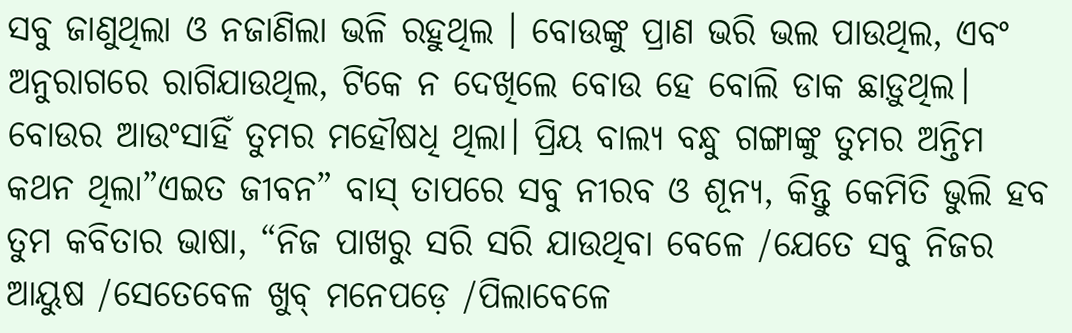ସବୁ ଜାଣୁଥିଲା ଓ ନଜାଣିଲା ଭଳି ରହୁଥିଲ । ବୋଉଙ୍କୁ ପ୍ରାଣ ଭରି ଭଲ ପାଉଥିଲ, ଏବଂ ଅନୁରାଗରେ ରାଗିଯାଉଥିଲ, ଟିକେ ନ ଦେଖିଲେ ବୋଉ ହେ ବୋଲି ଡାକ ଛାଡ଼ୁଥିଲ। ବୋଉର ଆଉଂସାହିଁ ତୁମର ମହୌଷଧି ଥିଲା। ପ୍ରିୟ ବାଲ୍ଯ ବନ୍ଧୁ ଗଙ୍ଗାଙ୍କୁ ତୁମର ଅନ୍ତିମ କଥନ ଥିଲା”ଏଇତ ଜୀବନ” ବାସ୍ ତାପରେ ସବୁ ନୀରବ ଓ ଶୂନ୍ୟ, କିନ୍ତୁ କେମିତି ଭୁଲି ହବ ତୁମ କବିତାର ଭାଷା, “ନିଜ ପାଖରୁ ସରି ସରି ଯାଉଥିବା ବେଳେ /ଯେତେ ସବୁ ନିଜର ଆୟୁଷ /ସେତେବେଳ ଖୁବ୍ ମନେପଡ଼େ /ପିଲାବେଳେ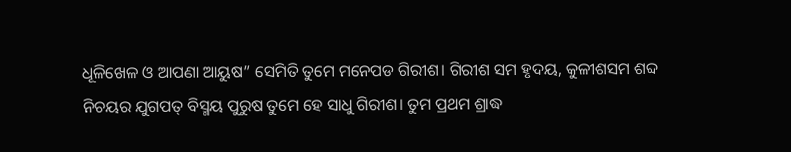ଧୂଳିଖେଳ ଓ ଆପଣା ଆୟୁଷ” ସେମିତି ତୁମେ ମନେପଡ ଗିରୀଶ। ଗିରୀଶ ସମ ହୃଦୟ, କୁଳୀଶସମ ଶବ୍ଦ ନିଚୟର ଯୁଗପତ୍ ବିସ୍ମୟ ପୁରୁଷ ତୁମେ ହେ ସାଧୁ ଗିରୀଶ। ତୁମ ପ୍ରଥମ ଶ୍ରାଦ୍ଧ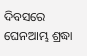ଦିବସରେ ଘେନଆମ୍ଭ ଶ୍ରଦ୍ଧା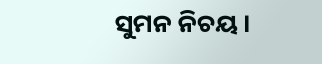ସୁମନ ନିଚୟ।